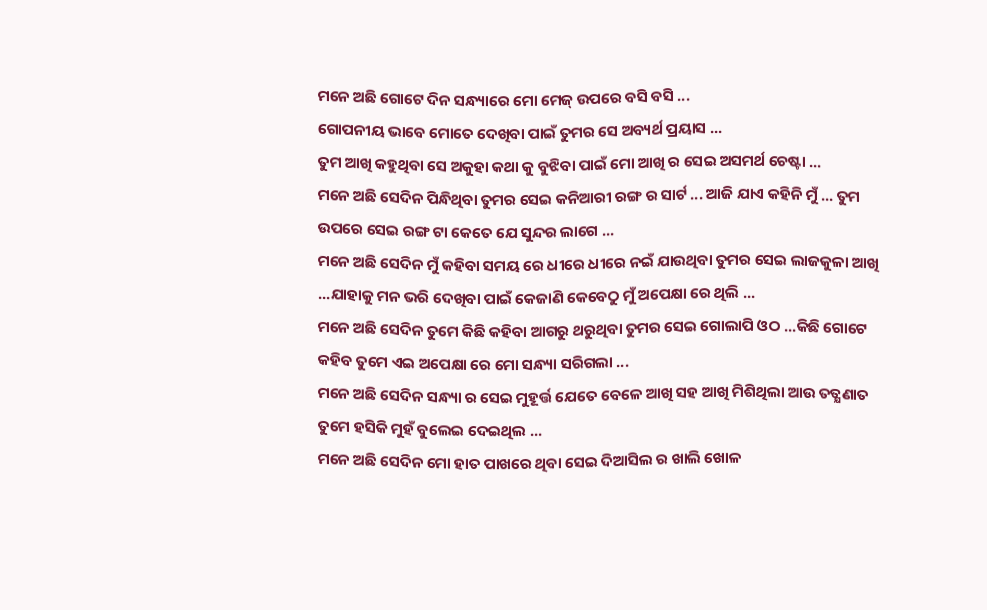ମନେ ଅଛି ଗୋଟେ ଦିନ ସନ୍ଧ୍ୟାରେ ମୋ ମେଜ୍ ଉପରେ ବସି ବସି ...
ଗୋପନୀୟ ଭାବେ ମୋତେ ଦେଖିବା ପାଇଁ ତୁମର ସେ ଅବ୍ୟର୍ଥ ପ୍ରୟାସ ...
ତୁମ ଆଖି କହୁଥିବା ସେ ଅକୁହା କଥା କୁ ବୁଝିବା ପାଇଁ ମୋ ଆଖି ର ସେଇ ଅସମର୍ଥ ଚେଷ୍ଟା ...
ମନେ ଅଛି ସେଦିନ ପିନ୍ଧିଥିବା ତୁମର ସେଇ କନିଆରୀ ରଙ୍ଗ ର ସାର୍ଟ ... ଆଜି ଯାଏ କହିନି ମୁଁ ... ତୁମ ଉପରେ ସେଇ ରଙ୍ଗ ଟା କେତେ ଯେ ସୁନ୍ଦର ଲାଗେ ...
ମନେ ଅଛି ସେଦିନ ମୁଁ କହିବା ସମୟ ରେ ଧୀରେ ଧୀରେ ନଇଁ ଯାଉଥିବା ତୁମର ସେଇ ଲାଜକୁଳା ଆଖି ...ଯାହାକୁ ମନ ଭରି ଦେଖିବା ପାଇଁ କେଜାଣି କେବେଠୁ ମୁଁ ଅପେକ୍ଷା ରେ ଥିଲି ...
ମନେ ଅଛି ସେଦିନ ତୁମେ କିଛି କହିବା ଆଗରୁ ଥରୁଥିବା ତୁମର ସେଇ ଗୋଲାପି ଓଠ ...କିଛି ଗୋଟେ କହିବ ତୁମେ ଏଇ ଅପେକ୍ଷା ରେ ମୋ ସନ୍ଧ୍ୟା ସରିଗଲା ...
ମନେ ଅଛି ସେଦିନ ସନ୍ଧ୍ୟା ର ସେଇ ମୁହୂର୍ତ୍ତ ଯେତେ ବେଳେ ଆଖି ସହ ଆଖି ମିଶିଥିଲା ଆଉ ତତ୍କ୍ଷଣାତ ତୁମେ ହସିକି ମୁହଁ ବୁଲେଇ ଦେଇଥିଲ ...
ମନେ ଅଛି ସେଦିନ ମୋ ହାତ ପାଖରେ ଥିବା ସେଇ ଦିଆସିଲ ର ଖାଲି ଖୋଳ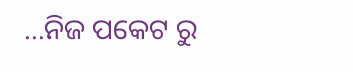...ନିଜ ପକେଟ ରୁ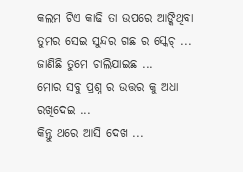କଲମ ଟିଏ କାଢି ତା ଉପରେ ଆଙ୍କିଥିବା ତୁମର ସେଇ ସୁନ୍ଦର ଗଛ ର ସ୍କେଚ୍ ...
ଜାଣିଛି ତୁମେ ଚାଲିଯାଇଛ ...
ମୋର ସବୁ ପ୍ରଶ୍ନ ର ଉତ୍ତର କୁ ଅଧା ରଖିଦେଇ ...
କିନ୍ତୁ ଥରେ ଆସି ଦେଖ ...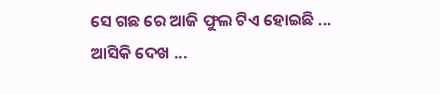ସେ ଗଛ ରେ ଆଜି ଫୁଲ ଟିଏ ହୋଇଛି ...
ଆସିକି ଦେଖ ...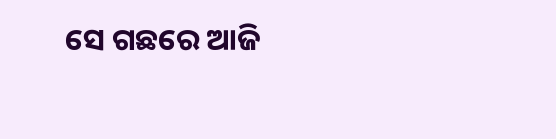ସେ ଗଛରେ ଆଜି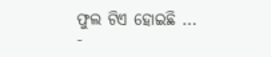ଫୁଲ ଟିଏ ହୋଇଛି ...
-